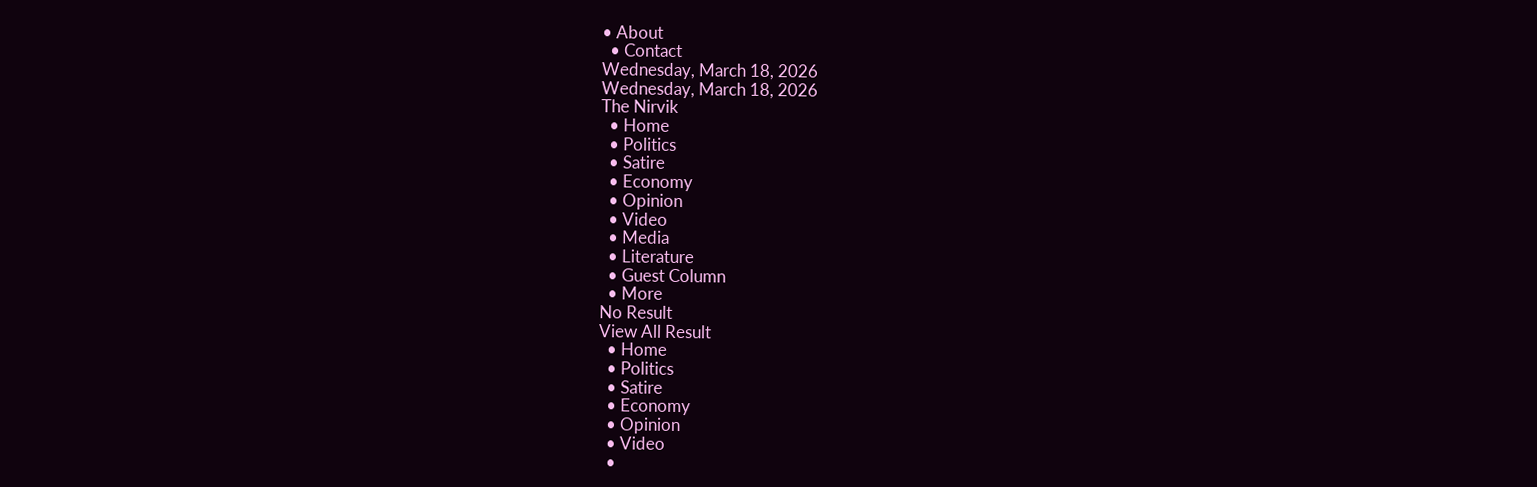• About
  • Contact
Wednesday, March 18, 2026
Wednesday, March 18, 2026
The Nirvik
  • Home
  • Politics
  • Satire
  • Economy
  • Opinion
  • Video
  • Media
  • Literature
  • Guest Column
  • More
No Result
View All Result
  • Home
  • Politics
  • Satire
  • Economy
  • Opinion
  • Video
  •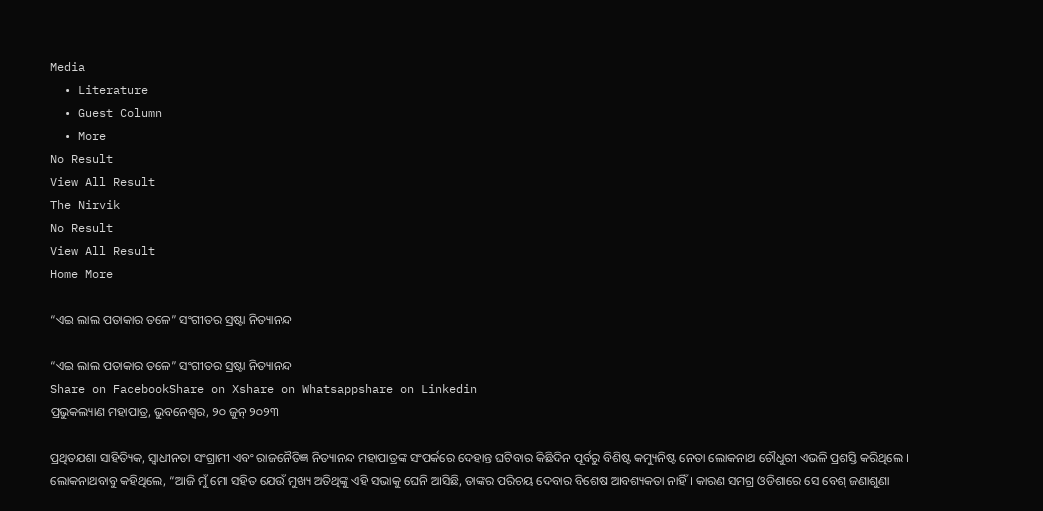Media
  • Literature
  • Guest Column
  • More
No Result
View All Result
The Nirvik
No Result
View All Result
Home More

“ଏଇ ଲାଲ ପତାକାର ତଳେ” ସଂଗୀତର ସ୍ରଷ୍ଟା ନିତ୍ୟାନନ୍ଦ

“ଏଇ ଲାଲ ପତାକାର ତଳେ” ସଂଗୀତର ସ୍ରଷ୍ଟା ନିତ୍ୟାନନ୍ଦ
Share on FacebookShare on Xshare on Whatsappshare on Linkedin
ପ୍ରଭୁକଲ୍ୟାଣ ମହାପାତ୍ର, ଭୁବନେଶ୍ୱର, ୨୦ ଜୁନ୍ ୨୦୨୩

ପ୍ରଥିତଯଶା ସାହିତ୍ୟିକ, ସ୍ୱାଧୀନତା ସଂଗ୍ରାମୀ ଏବଂ ରାଜନୈତିଜ୍ଞ ନିତ୍ୟାନନ୍ଦ ମହାପାତ୍ରଙ୍କ ସଂପର୍କରେ ଦେହାନ୍ତ ଘଟିବାର କିଛିଦିନ ପୂର୍ବରୁ ବିଶିଷ୍ଟ କମ୍ୟୁନିଷ୍ଟ ନେତା ଲୋକନାଥ ଚୌଧୁରୀ ଏଭଳି ପ୍ରଶସ୍ତି କରିଥିଲେ । ଲୋକନାଥବାବୁ କହିଥିଲେ, “ଆଜି ମୁଁ ମୋ ସହିତ ଯେଉଁ ମୁଖ୍ୟ ଅତିଥିଙ୍କୁ ଏହି ସଭାକୁ ଘେନି ଆସିଛି, ତାଙ୍କର ପରିଚୟ ଦେବାର ବିଶେଷ ଆବଶ୍ୟକତା ନାହିଁ । କାରଣ ସମଗ୍ର ଓଡିଶାରେ ସେ ବେଶ୍ ଜଣାଶୁଣା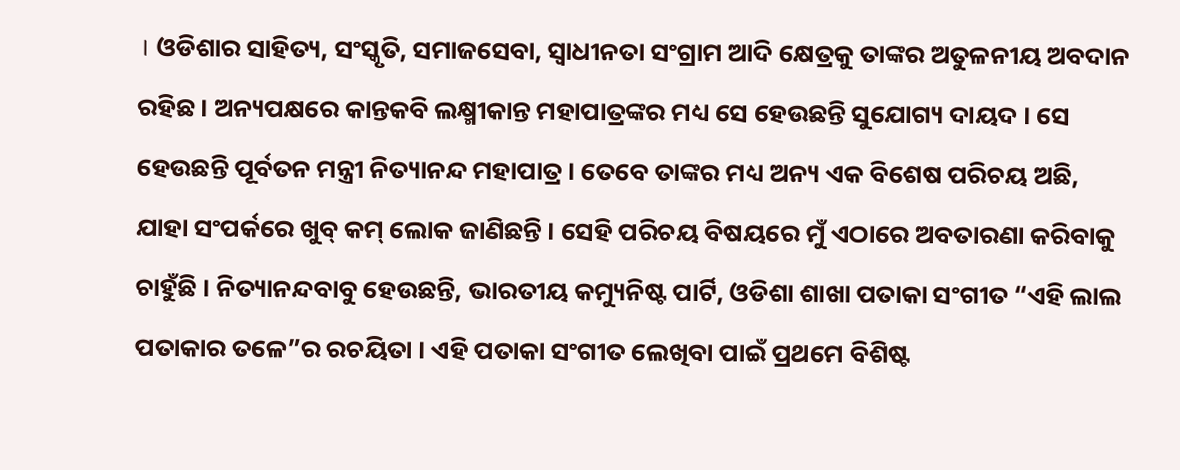। ଓଡିଶାର ସାହିତ୍ୟ, ସଂସ୍କୃତି, ସମାଜସେବା, ସ୍ୱାଧୀନତା ସଂଗ୍ରାମ ଆଦି କ୍ଷେତ୍ରକୁ ତାଙ୍କର ଅତୁଳନୀୟ ଅବଦାନ ରହିଛ । ଅନ୍ୟପକ୍ଷରେ କାନ୍ତକବି ଲକ୍ଷ୍ମୀକାନ୍ତ ମହାପାତ୍ରଙ୍କର ମଧ୍ୟ ସେ ହେଉଛନ୍ତି ସୁଯୋଗ୍ୟ ଦାୟଦ । ସେ ହେଉଛନ୍ତି ପୂର୍ବତନ ମନ୍ତ୍ରୀ ନିତ୍ୟାନନ୍ଦ ମହାପାତ୍ର । ତେବେ ତାଙ୍କର ମଧ୍ୟ ଅନ୍ୟ ଏକ ବିଶେଷ ପରିଚୟ ଅଛି, ଯାହା ସଂପର୍କରେ ଖୁବ୍ କମ୍ ଲୋକ ଜାଣିଛନ୍ତି । ସେହି ପରିଚୟ ବିଷୟରେ ମୁଁ ଏଠାରେ ଅବତାରଣା କରିବାକୁ ଚାହୁଁଛି । ନିତ୍ୟାନନ୍ଦବାବୁ ହେଉଛନ୍ତି, ଭାରତୀୟ କମ୍ୟୁନିଷ୍ଟ ପାର୍ଟି, ଓଡିଶା ଶାଖା ପତାକା ସଂଗୀତ “ଏହି ଲାଲ ପତାକାର ତଳେ”ର ରଚୟିତା । ଏହି ପତାକା ସଂଗୀତ ଲେଖିବା ପାଇଁ ପ୍ରଥମେ ବିଶିଷ୍ଟ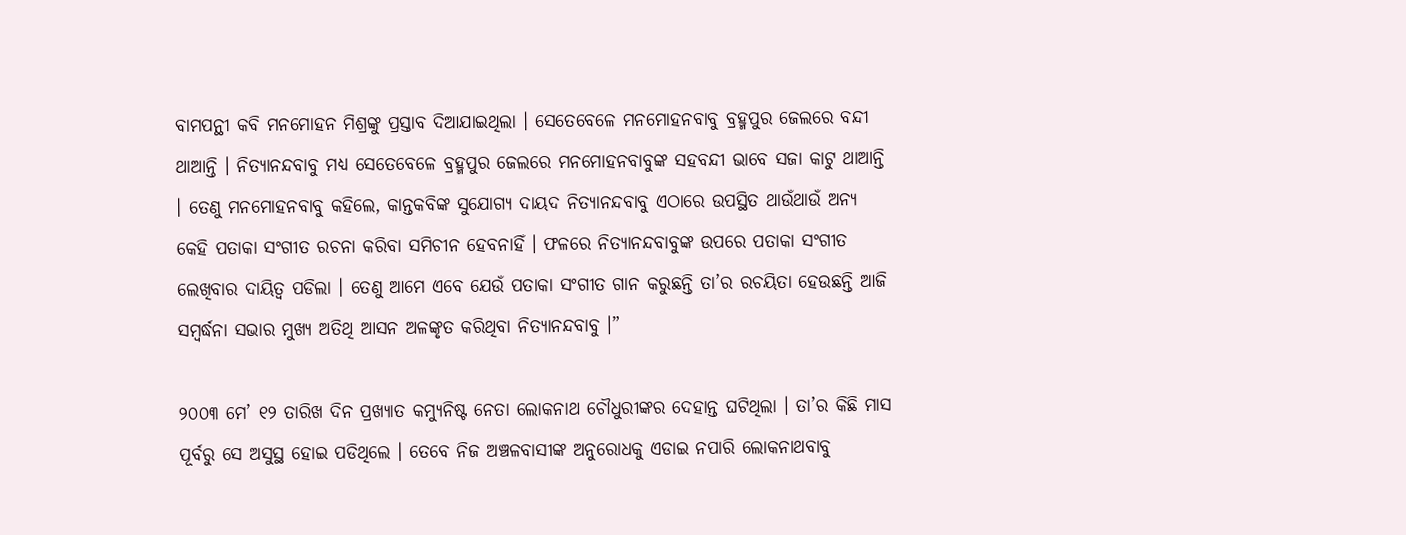ବାମପନ୍ଥୀ କବି ମନମୋହନ ମିଶ୍ରଙ୍କୁ ପ୍ରସ୍ତାବ ଦିଆଯାଇଥିଲା । ସେତେବେଳେ ମନମୋହନବାବୁ ବ୍ରହ୍ମପୁର ଜେଲରେ ବନ୍ଦୀ ଥାଆନ୍ତି । ନିତ୍ୟାନନ୍ଦବାବୁ ମଧ୍ୟ ସେତେବେଳେ ବ୍ରହ୍ମପୁର ଜେଲରେ ମନମୋହନବାବୁଙ୍କ ସହବନ୍ଦୀ ଭାବେ ସଜା କାଟୁ ଥାଆନ୍ତି । ତେଣୁ ମନମୋହନବାବୁ କହିଲେ, କାନ୍ତକବିଙ୍କ ସୁଯୋଗ୍ୟ ଦାୟଦ ନିତ୍ୟାନନ୍ଦବାବୁ ଏଠାରେ ଉପସ୍ଥିତ ଥାଉଁଥାଉଁ ଅନ୍ୟ କେହି ପତାକା ସଂଗୀତ ରଚନା କରିବା ସମିଚୀନ ହେବନାହିଁ । ଫଳରେ ନିତ୍ୟାନନ୍ଦବାବୁଙ୍କ ଉପରେ ପତାକା ସଂଗୀତ ଲେଖିବାର ଦାୟିତ୍ୱ ପଡିଲା । ତେଣୁ ଆମେ ଏବେ ଯେଉଁ ପତାକା ସଂଗୀତ ଗାନ କରୁଛନ୍ତି ତା’ର ରଚୟିତା ହେଉଛନ୍ତି ଆଜି ସମ୍ବର୍ଦ୍ଧନା ସଭାର ମୁଖ୍ୟ ଅତିଥି ଆସନ ଅଳଙ୍କୃତ କରିଥିବା ନିତ୍ୟାନନ୍ଦବାବୁ ।”

୨୦୦୩ ମେ’ ୧୨ ତାରିଖ ଦିନ ପ୍ରଖ୍ୟାତ କମ୍ୟୁନିଷ୍ଟ ନେତା ଲୋକନାଥ ଚୌଧୁରୀଙ୍କର ଦେହାନ୍ତ ଘଟିଥିଲା । ତା’ର କିଛି ମାସ ପୂର୍ବରୁ ସେ ଅସୁସ୍ଥ ହୋଇ ପଡିଥିଲେ । ତେବେ ନିଜ ଅଞ୍ଚଳବାସୀଙ୍କ ଅନୁରୋଧକୁ ଏଡାଇ ନପାରି ଲୋକନାଥବାବୁ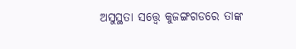ଅସୁସ୍ଥତା ସତ୍ତ୍ୱେ କୁଜଙ୍ଗଗଡରେ ତାଙ୍କ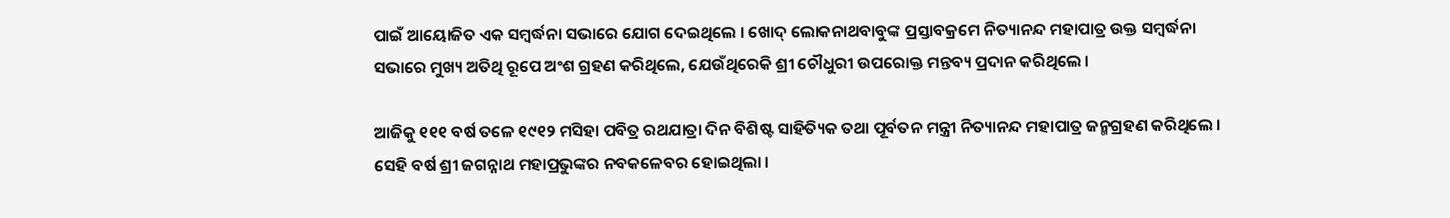ପାଇଁ ଆୟୋଜିତ ଏକ ସମ୍ବର୍ଦ୍ଧନା ସଭାରେ ଯୋଗ ଦେଇଥିଲେ । ଖୋଦ୍ ଲୋକନାଥବାବୁଙ୍କ ପ୍ରସ୍ତାବକ୍ରମେ ନିତ୍ୟାନନ୍ଦ ମହାପାତ୍ର ଉକ୍ତ ସମ୍ବର୍ଦ୍ଧନା ସଭାରେ ମୁଖ୍ୟ ଅତିଥି ରୂପେ ଅଂଶ ଗ୍ରହଣ କରିଥିଲେ, ଯେଉଁଥିରେକି ଶ୍ରୀ ଚୌଧୁରୀ ଉପରୋକ୍ତ ମନ୍ତବ୍ୟ ପ୍ରଦାନ କରିଥିଲେ ।

ଆଜିକୁ ୧୧୧ ବର୍ଷ ତଳେ ୧୯୧୨ ମସିହା ପବିତ୍ର ରଥଯାତ୍ରା ଦିନ ବିଶିଷ୍ଟ ସାହିତ୍ୟିକ ତଥା ପୂର୍ବତନ ମନ୍ତ୍ରୀ ନିତ୍ୟାନନ୍ଦ ମହାପାତ୍ର ଜନ୍ମଗ୍ରହଣ କରିଥିଲେ । ସେହି ବର୍ଷ ଶ୍ରୀ ଜଗନ୍ନାଥ ମହାପ୍ରଭୁଙ୍କର ନବକଳେବର ହୋଇଥିଲା ।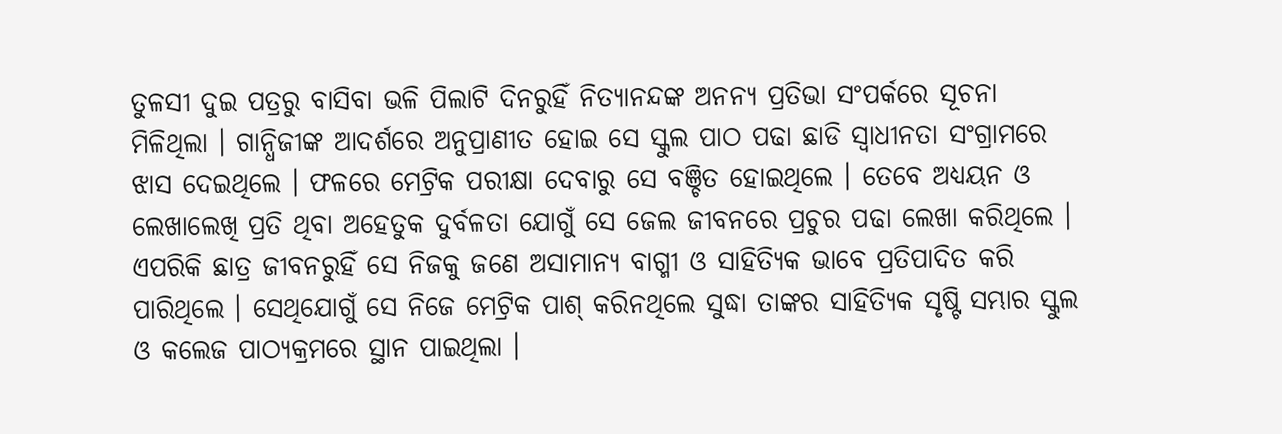ତୁଳସୀ ଦୁଇ ପତ୍ରରୁ ବାସିବା ଭଳି ପିଲାଟି ଦିନରୁହିଁ ନିତ୍ୟାନନ୍ଦଙ୍କ ଅନନ୍ୟ ପ୍ରତିଭା ସଂପର୍କରେ ସୂଚନା ମିଳିଥିଲା । ଗାନ୍ଧିଜୀଙ୍କ ଆଦର୍ଶରେ ଅନୁପ୍ରାଣୀତ ହୋଇ ସେ ସ୍କୁଲ ପାଠ ପଢା ଛାଡି ସ୍ୱାଧୀନତା ସଂଗ୍ରାମରେ ଝାସ ଦେଇଥିଲେ । ଫଳରେ ମେଟ୍ରିକ ପରୀକ୍ଷା ଦେବାରୁ ସେ ବଞ୍ଚିତ ହୋଇଥିଲେ । ତେବେ ଅଧ୍ୟୟନ ଓ ଲେଖାଲେଖି ପ୍ରତି ଥିବା ଅହେତୁକ ଦୁର୍ବଳତା ଯୋଗୁଁ ସେ ଜେଲ ଜୀବନରେ ପ୍ରଚୁର ପଢା ଲେଖା କରିଥିଲେ । ଏପରିକି ଛାତ୍ର ଜୀବନରୁହିଁ ସେ ନିଜକୁ ଜଣେ ଅସାମାନ୍ୟ ବାଗ୍ମୀ ଓ ସାହିତ୍ୟିକ ଭାବେ ପ୍ରତିପାଦିତ କରି ପାରିଥିଲେ । ସେଥିଯୋଗୁଁ ସେ ନିଜେ ମେଟ୍ରିକ ପାଶ୍ କରିନଥିଲେ ସୁଦ୍ଧା ତାଙ୍କର ସାହିତ୍ୟିକ ସୃଷ୍ଟି ସମ୍ଭାର ସ୍କୁଲ ଓ କଲେଜ ପାଠ୍ୟକ୍ରମରେ ସ୍ଥାନ ପାଇଥିଲା ।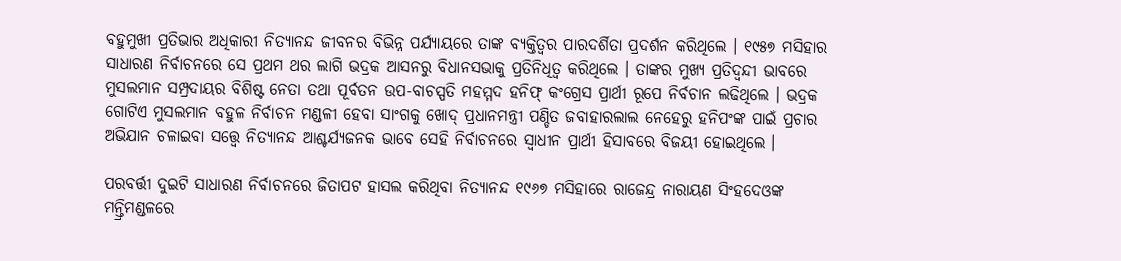ବହୁମୁଖୀ ପ୍ରତିଭାର ଅଧିକାରୀ ନିତ୍ୟାନନ୍ଦ ଜୀବନର ବିଭିନ୍ନ ପର୍ଯ୍ୟାୟରେ ତାଙ୍କ ବ୍ୟକ୍ତିତ୍ୱର ପାରଦର୍ଶିତା ପ୍ରଦର୍ଶନ କରିଥିଲେ । ୧୯୫୭ ମସିହାର ସାଧାରଣ ନିର୍ବାଚନରେ ସେ ପ୍ରଥମ ଥର ଲାଗି ଭଦ୍ରକ ଆସନରୁ ବିଧାନସଭାକୁ ପ୍ରତିନିଧିତ୍ୱ କରିଥିଲେ । ତାଙ୍କର ମୁଖ୍ୟ ପ୍ରତିଦ୍ୱନ୍ଦୀ ଭାବରେ ମୁସଲମାନ ସମ୍ପ୍ରଦାୟର ବିଶିଷ୍ଟ ନେତା ତଥା ପୂର୍ବତନ ଉପ-ବାଚସ୍ପତି ମହମ୍ମଦ ହନିଫ୍ କଂଗ୍ରେସ ପ୍ରାର୍ଥୀ ରୂପେ ନିର୍ବଚାନ ଲଢିଥିଲେ । ଭଦ୍ରକ ଗୋଟିଏ ମୁସଲମାନ ବହୁଳ ନିର୍ବାଚନ ମଣ୍ଡଳୀ ହେବା ସାଂଗକୁ ଖୋଦ୍ ପ୍ରଧାନମନ୍ତ୍ରୀ ପଣ୍ଡିତ ଜବାହାରଲାଲ ନେହେରୁ ହନିପଂଙ୍କ ପାଇଁ ପ୍ରଚାର ଅଭିଯାନ ଚଳାଇବା ସତ୍ତ୍ୱେ ନିତ୍ୟାନନ୍ଦ ଆଶ୍ଚର୍ଯ୍ୟଜନକ ଭାବେ ସେହି ନିର୍ବାଚନରେ ସ୍ୱାଧୀନ ପ୍ରାର୍ଥୀ ହିସାବରେ ବିଜୟୀ ହୋଇଥିଲେ ।

ପରବର୍ତ୍ତୀ ଦୁଇଟି ସାଧାରଣ ନିର୍ବାଚନରେ ଜିତାପଟ ହାସଲ କରିଥିବା ନିତ୍ୟାନନ୍ଦ ୧୯୬୭ ମସିହାରେ ରାଜେନ୍ଦ୍ର ନାରାୟଣ ସିଂହଦେଓଙ୍କ ମନ୍ତ୍ରିମଣ୍ଡଳରେ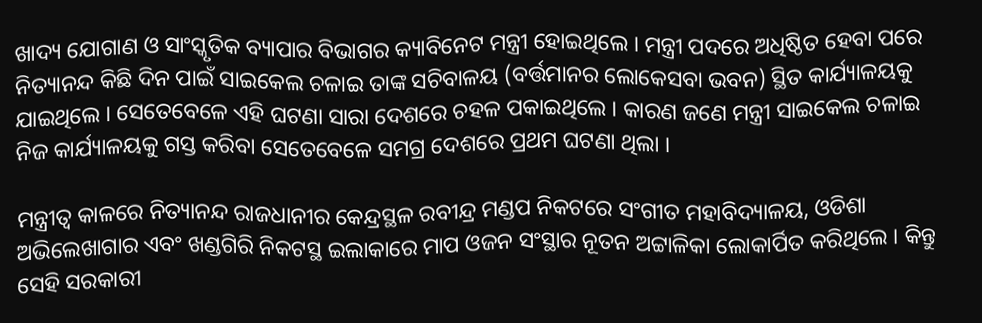ଖାଦ୍ୟ ଯୋଗାଣ ଓ ସାଂସ୍କୃତିକ ବ୍ୟାପାର ବିଭାଗର କ୍ୟାବିନେଟ ମନ୍ତ୍ରୀ ହୋଇଥିଲେ । ମନ୍ତ୍ରୀ ପଦରେ ଅଧିଷ୍ଠିତ ହେବା ପରେ ନିତ୍ୟାନନ୍ଦ କିଛି ଦିନ ପାଇଁ ସାଇକେଲ ଚଳାଇ ତାଙ୍କ ସଚିବାଳୟ (ବର୍ତ୍ତମାନର ଲୋକେସବା ଭବନ) ସ୍ଥିତ କାର୍ଯ୍ୟାଳୟକୁ ଯାଇଥିଲେ । ସେତେବେଳେ ଏହି ଘଟଣା ସାରା ଦେଶରେ ଚହଳ ପକାଇଥିଲେ । କାରଣ ଜଣେ ମନ୍ତ୍ରୀ ସାଇକେଲ ଚଳାଇ ନିଜ କାର୍ଯ୍ୟାଳୟକୁ ଗସ୍ତ କରିବା ସେତେବେଳେ ସମଗ୍ର ଦେଶରେ ପ୍ରଥମ ଘଟଣା ଥିଲା ।

ମନ୍ତ୍ରୀତ୍ୱ କାଳରେ ନିତ୍ୟାନନ୍ଦ ରାଜଧାନୀର କେନ୍ଦ୍ରସ୍ଥଳ ରବୀନ୍ଦ୍ର ମଣ୍ଡପ ନିକଟରେ ସଂଗୀତ ମହାବିଦ୍ୟାଳୟ, ଓଡିଶା ଅଭିଲେଖାଗାର ଏବଂ ଖଣ୍ଡଗିରି ନିକଟସ୍ଥ ଇଲାକାରେ ମାପ ଓଜନ ସଂସ୍ଥାର ନୂତନ ଅଟ୍ଟାଳିକା ଲୋକାର୍ପିତ କରିଥିଲେ । କିନ୍ତୁ ସେହି ସରକାରୀ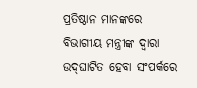ପ୍ରତିଷ୍ଠାନ ମାନଙ୍କରେ ବିଭାଗୀୟ ମନ୍ତ୍ରୀଙ୍କ ଦ୍ୱାରା ଉଦ୍‌ଘାଟିତ ହେବା ସଂପର୍କରେ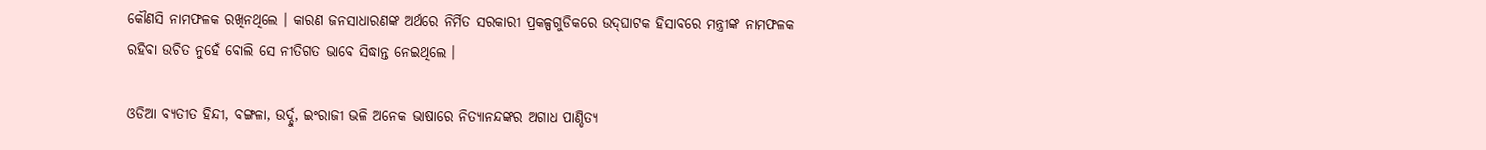କୌଣସି ନାମଫଳକ ରଖିନଥିଲେ । କାରଣ ଜନସାଧାରଣଙ୍କ ଅର୍ଥରେ ନିର୍ମିତ ସରକାରୀ ପ୍ରକଳ୍ପଗୁଡିକରେ ଉଦ୍‌ଘାଟକ ହିସାବରେ ମନ୍ତ୍ରୀଙ୍କ ନାମଫଳକ ରହିବା ଉଚିତ ନୁହେଁ ବୋଲି ସେ ନୀତିଗତ ଭାବେ ସିଦ୍ଧାନ୍ତ ନେଇଥିଲେ ।

ଓଡିଆ ବ୍ୟତୀତ ହିନ୍ଦୀ, ବଙ୍ଗଳା, ଉର୍ଦ୍ଦୁ, ଇଂରାଜୀ ଭଳି ଅନେକ ଭାଷାରେ ନିତ୍ୟାନନ୍ଦଙ୍କର ଅଗାଧ ପାଣ୍ଡିତ୍ୟ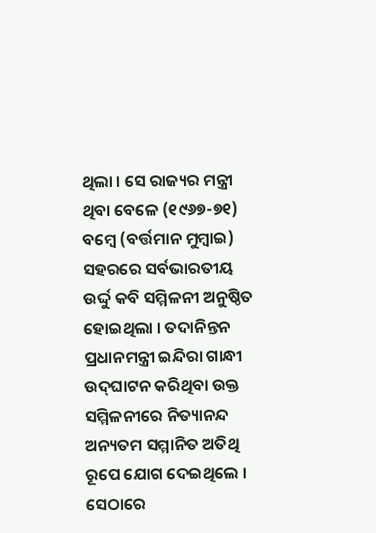ଥିଲା । ସେ ରାଜ୍ୟର ମନ୍ତ୍ରୀ ଥିବା ବେଳେ (୧୯୬୭-୭୧) ବମ୍ବେ (ବର୍ତ୍ତମାନ ମୁମ୍ବାଇ) ସହରରେ ସର୍ବଭାରତୀୟ ଉର୍ଦ୍ଦୁ କବି ସମ୍ମିଳନୀ ଅନୁଷ୍ଠିତ ହୋଇଥିଲା । ତଦାନିନ୍ତନ ପ୍ରଧାନମନ୍ତ୍ରୀ ଇନ୍ଦିରା ଗାନ୍ଧୀ ଉଦ୍‌ଘାଟନ କରିଥିବା ଉକ୍ତ ସମ୍ମିଳନୀରେ ନିତ୍ୟାନନ୍ଦ ଅନ୍ୟତମ ସମ୍ମାନିତ ଅତିଥି ରୂପେ ଯୋଗ ଦେଇଥିଲେ । ସେଠାରେ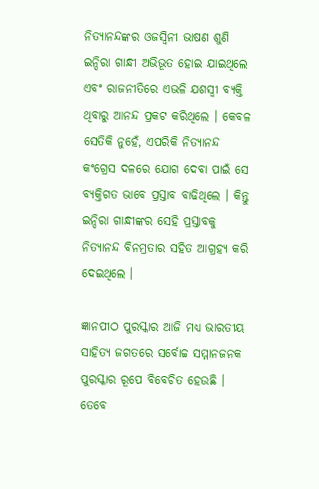ନିତ୍ୟାନନ୍ଦଙ୍କର ଓଜସ୍ୱିନୀ ଭାଷଣ ଶୁଣି ଇନ୍ଦିରା ଗାନ୍ଧୀ ଅଭିଭୂତ ହୋଇ ଯାଇଥିଲେ ଏବଂ ରାଜନୀତିରେ ଏଭଳି ଯଶସ୍ୱୀ ବ୍ୟକ୍ତି ଥିବାରୁ ଆନନ୍ଦ ପ୍ରକଟ କରିଥିଲେ । କେବଳ ସେତିକି ନୁହେଁ, ଏପରିକି ନିତ୍ୟାନନ୍ଦ କଂଗ୍ରେସ ଦଳରେ ଯୋଗ ଦେବା ପାଇଁ ସେ ବ୍ୟକ୍ତିଗତ ଭାବେ ପ୍ରସ୍ତାବ ବାଢିଥିଲେ । କିନ୍ତୁ ଇନ୍ଦିରା ଗାନ୍ଧୀଙ୍କର ସେହି ପ୍ରସ୍ତାବକୁ ନିତ୍ୟାନନ୍ଦ ବିନମ୍ରତାର ସହିତ ଆଗ୍ରହ୍ୟ କରି ଦେଇଥିଲେ ।

ଜ୍ଞାନପୀଠ ପୁରସ୍କାର ଆଜି ମଧ୍ୟ ଭାରତୀୟ ସାହିତ୍ୟ ଜଗତରେ ସର୍ବୋଚ୍ଚ ସମ୍ମାନଜନକ ପୁରସ୍କାର ରୂପେ ବିବେଚିତ ହେଉଛି । ତେବେ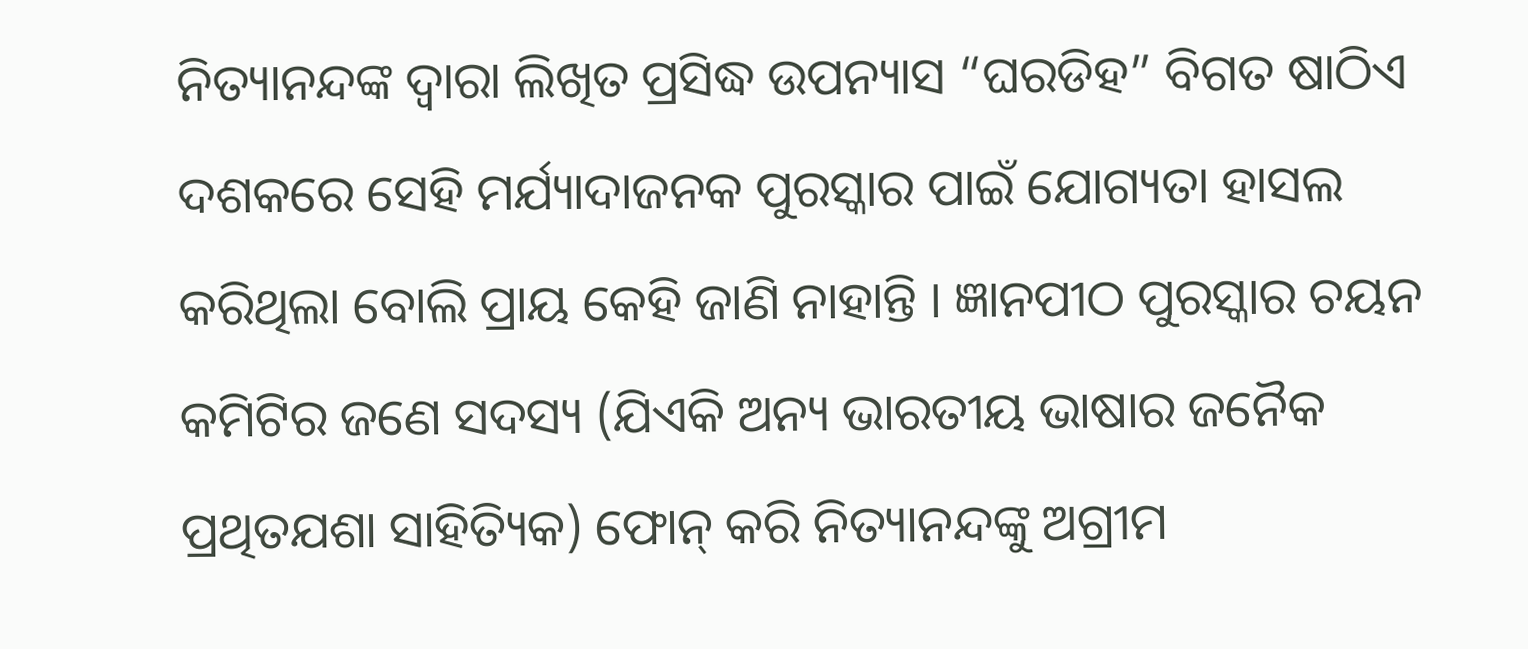ନିତ୍ୟାନନ୍ଦଙ୍କ ଦ୍ୱାରା ଲିଖିତ ପ୍ରସିଦ୍ଧ ଉପନ୍ୟାସ “ଘରଡିହ” ବିଗତ ଷାଠିଏ ଦଶକରେ ସେହି ମର୍ଯ୍ୟାଦାଜନକ ପୁରସ୍କାର ପାଇଁ ଯୋଗ୍ୟତା ହାସଲ କରିଥିଲା ବୋଲି ପ୍ରାୟ କେହି ଜାଣି ନାହାନ୍ତି । ଜ୍ଞାନପୀଠ ପୁରସ୍କାର ଚୟନ କମିଟିର ଜଣେ ସଦସ୍ୟ (ଯିଏକି ଅନ୍ୟ ଭାରତୀୟ ଭାଷାର ଜନୈକ ପ୍ରଥିତଯଶା ସାହିତ୍ୟିକ) ଫୋନ୍ କରି ନିତ୍ୟାନନ୍ଦଙ୍କୁ ଅଗ୍ରୀମ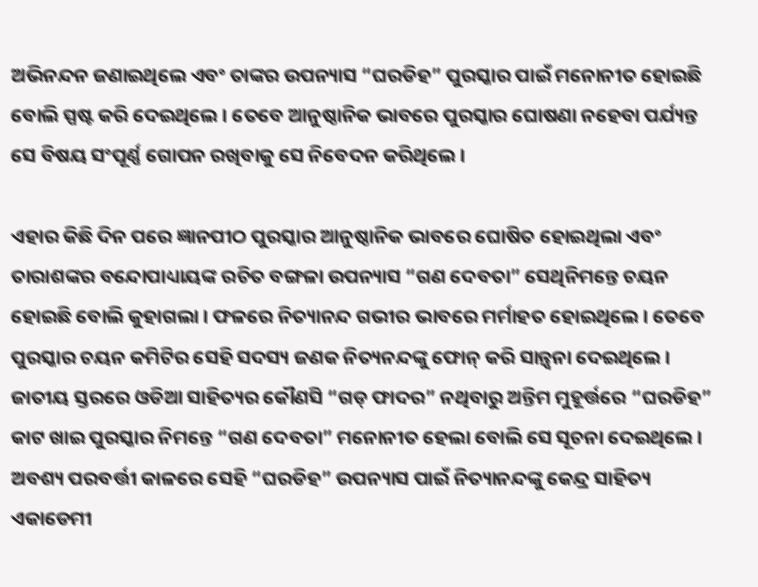ଅଭିନନ୍ଦନ ଜଣାଇଥିଲେ ଏବଂ ତାଙ୍କର ଉପନ୍ୟାସ “ଘରଡିହ” ପୁରସ୍କାର ପାଇଁ ମନୋନୀତ ହୋଇଛି ବୋଲି ସ୍ପଷ୍ଟ କରି ଦେଇଥିଲେ । ତେବେ ଆନୁଷ୍ଠାନିକ ଭାବରେ ପୁରସ୍କାର ଘୋଷଣା ନହେବା ପର୍ଯ୍ୟନ୍ତ ସେ ବିଷୟ ସଂପୂର୍ଣ୍ଣ ଗୋପନ ରଖିବାକୁ ସେ ନିବେଦନ କରିଥିଲେ ।

ଏହାର କିଛି ଦିନ ପରେ ଜ୍ଞାନପୀଠ ପୁରସ୍କାର ଆନୁଷ୍ଠାନିକ ଭାବରେ ଘୋଷିତ ହୋଇଥିଲା ଏବଂ ତାରାଶଙ୍କର ବନ୍ଦୋପାଧ୍ୟାୟଙ୍କ ରଚିତ ବଙ୍ଗଳା ଉପନ୍ୟାସ “ଗଣ ଦେବତା” ସେଥିନିମନ୍ତେ ଚୟନ ହୋଇଛି ବୋଲି କୁହାଗଲା । ଫଳରେ ନିତ୍ୟାନନ୍ଦ ଗଭୀର ଭାବରେ ମର୍ମାହତ ହୋଇଥିଲେ । ତେବେ ପୁରସ୍କାର ଚୟନ କମିଟିର ସେହି ସଦସ୍ୟ ଜଣକ ନିତ୍ୟନନ୍ଦଙ୍କୁ ଫୋନ୍ କରି ସାନ୍ତ୍ୱନା ଦେଇଥିଲେ । ଜାତୀୟ ସ୍ତରରେ ଓଡିଆ ସାହିତ୍ୟର କୌଣସି “ଗଡ୍ ଫାଦର” ନଥିବାରୁ ଅନ୍ତିମ ମୁହୂର୍ତ୍ତରେ “ଘରଡିହ” କାଟ ଖାଇ ପୁରସ୍କାର ନିମନ୍ତେ “ଗଣ ଦେବତା” ମନୋନୀତ ହେଲା ବୋଲି ସେ ସୂଚନା ଦେଇଥିଲେ । ଅବଶ୍ୟ ପରବର୍ତ୍ତୀ କାଳରେ ସେହି “ଘରଡିହ” ଉପନ୍ୟାସ ପାଇଁ ନିତ୍ୟାନନ୍ଦଙ୍କୁ କେନ୍ଦ୍ର ସାହିତ୍ୟ ଏକାଡେମୀ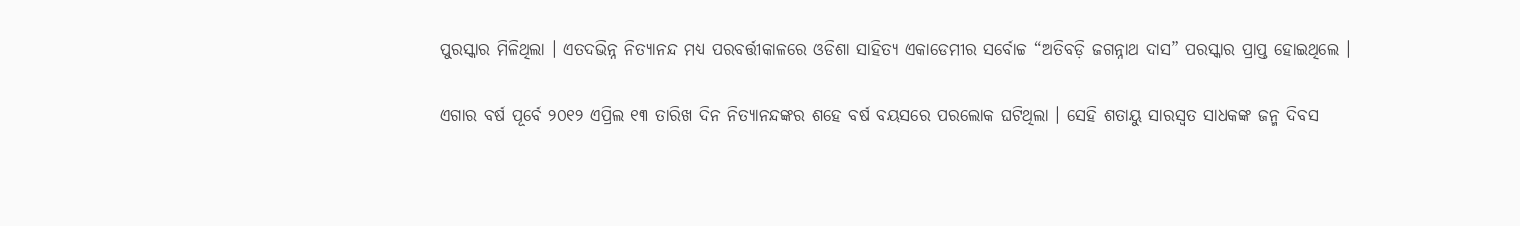ପୁରସ୍କାର ମିଳିଥିଲା । ଏତଦଭିନ୍ନ ନିତ୍ୟାନନ୍ଦ ମଧ୍ୟ ପରବର୍ତ୍ତୀକାଳରେ ଓଡିଶା ସାହିତ୍ୟ ଏକାଡେମୀର ସର୍ବୋଚ୍ଚ “ଅତିବଡ଼ି ଜଗନ୍ନାଥ ଦାସ” ପରସ୍କାର ପ୍ରାପ୍ତ ହୋଇଥିଲେ ।

ଏଗାର ବର୍ଷ ପୂର୍ବେ ୨୦୧୨ ଏପ୍ରିଲ ୧୩ ତାରିଖ ଦିନ ନିତ୍ୟାନନ୍ଦଙ୍କର ଶହେ ବର୍ଷ ବୟସରେ ପରଲୋକ ଘଟିଥିଲା । ସେହି ଶତାୟୁ ସାରସ୍ୱତ ସାଧକଙ୍କ ଜନ୍ମ ଦିବସ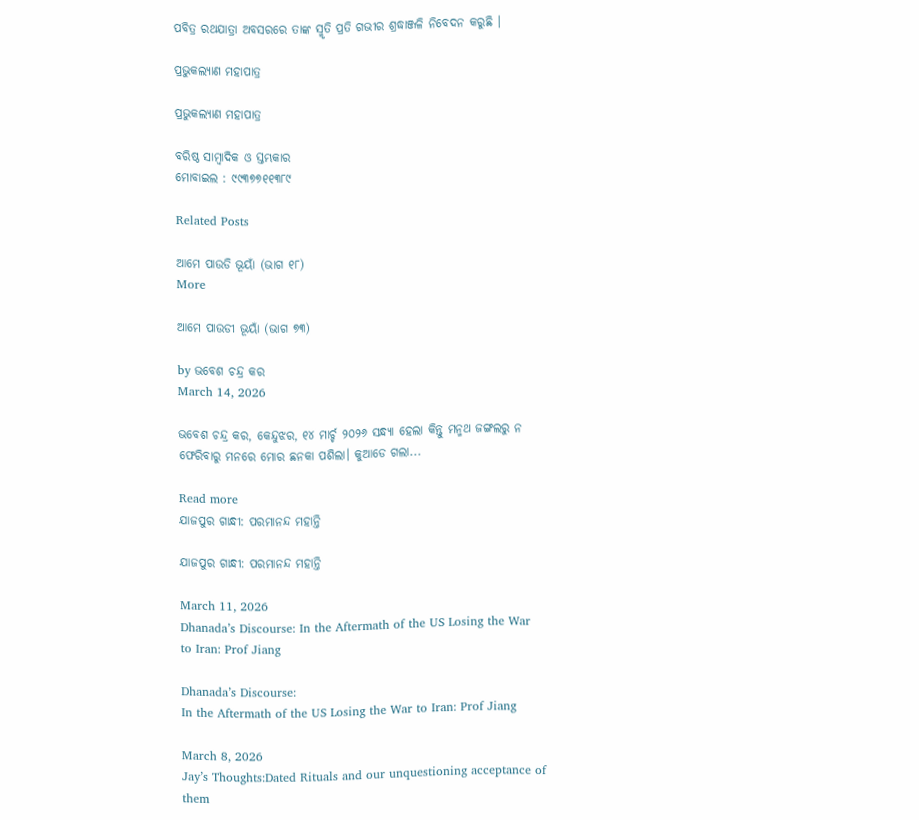ପବିତ୍ର ରଥଯାତ୍ରା ଅବସରରେ ତାଙ୍କ ସ୍ମୃତି ପ୍ରତି ଗଭୀର ଶ୍ରଦ୍ଧାଞ୍ଜଳି ନିବେଦନ କରୁଛି ।

ପ୍ରଭୁକଲ୍ୟାଣ ମହାପାତ୍ର

ପ୍ରଭୁକଲ୍ୟାଣ ମହାପାତ୍ର

ବରିଷ୍ଠ ସାମ୍ବାଦିକ ଓ ସ୍ତମ୍ଭକାର
ମୋବାଇଲ : ୯୯୩୭୭୧୧୩୮୯

Related Posts

ଆମେ ପାଉଡି ଭୂୟାଁ (ଭାଗ ୧୮)
More

ଆମେ ପାଉଡୀ ଭୂୟାଁ (ଭାଗ ୭୩)

by ଭବେଶ ଚନ୍ଦ୍ର କର
March 14, 2026

ଭବେଶ ଚନ୍ଦ୍ର କର, କେନ୍ଦୁଝର, ୧୪ ମାର୍ଚ୍ଚ ୨୦୨୬ ସନ୍ଧ୍ୟା ହେଲା କିନ୍ତୁ ମନ୍ମଥ ଜଙ୍ଗଲରୁ ନ ଫେରିବାରୁ ମନରେ ମୋର ଛନକା ପଶିଲା। କୁଆଡେ ଗଲା...

Read more
ଯାଜପୁର ଗାନ୍ଧୀ: ପରମାନନ୍ଦ ମହାନ୍ତି

ଯାଜପୁର ଗାନ୍ଧୀ: ପରମାନନ୍ଦ ମହାନ୍ତି

March 11, 2026
Dhanada’s Discourse: In the Aftermath of the US Losing the War to Iran: Prof Jiang

Dhanada’s Discourse:
In the Aftermath of the US Losing the War to Iran: Prof Jiang

March 8, 2026
Jay’s Thoughts:Dated Rituals and our unquestioning acceptance of them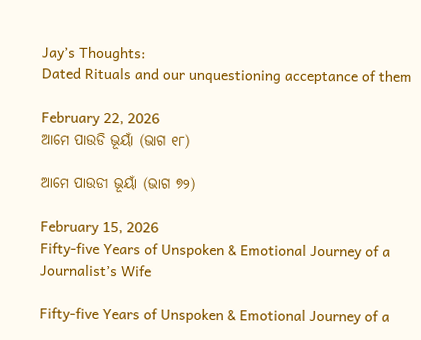Jay’s Thoughts:
Dated Rituals and our unquestioning acceptance of them

February 22, 2026
ଆମେ ପାଉଡି ଭୂୟାଁ (ଭାଗ ୧୮)

ଆମେ ପାଉଡୀ ଭୂୟାଁ (ଭାଗ ୭୨)

February 15, 2026
Fifty-five Years of Unspoken & Emotional Journey of a Journalist’s Wife

Fifty-five Years of Unspoken & Emotional Journey of a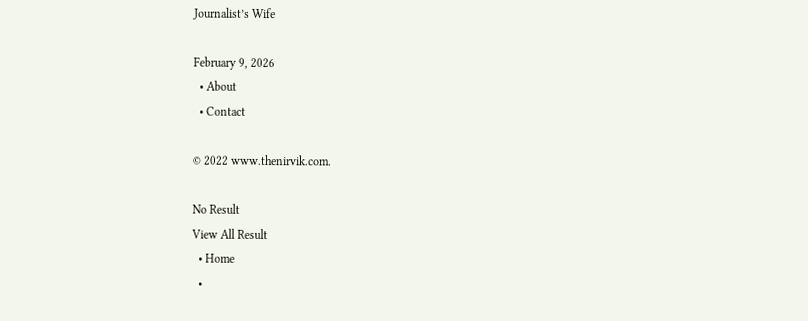Journalist’s Wife

February 9, 2026
  • About
  • Contact

© 2022 www.thenirvik.com.

No Result
View All Result
  • Home
  •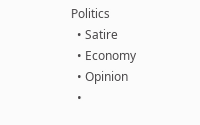Politics
  • Satire
  • Economy
  • Opinion
  •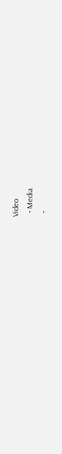Video
  • Media
  •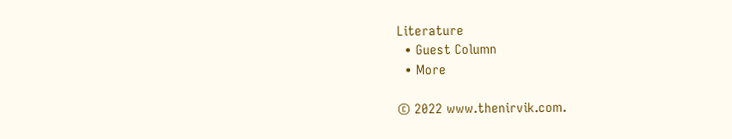Literature
  • Guest Column
  • More

© 2022 www.thenirvik.com.